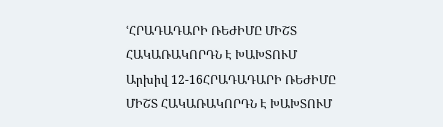ՙՀՐԱԴԱԴԱՐԻ ՌԵԺԻՄԸ ՄԻՇՏ ՀԱԿԱՌԱԿՈՐԴՆ Է ԽԱԽՏՈՒՄ
Արխիվ 12-16ՀՐԱԴԱԴԱՐԻ ՌԵԺԻՄԸ ՄԻՇՏ ՀԱԿԱՌԱԿՈՐԴՆ Է ԽԱԽՏՈՒՄ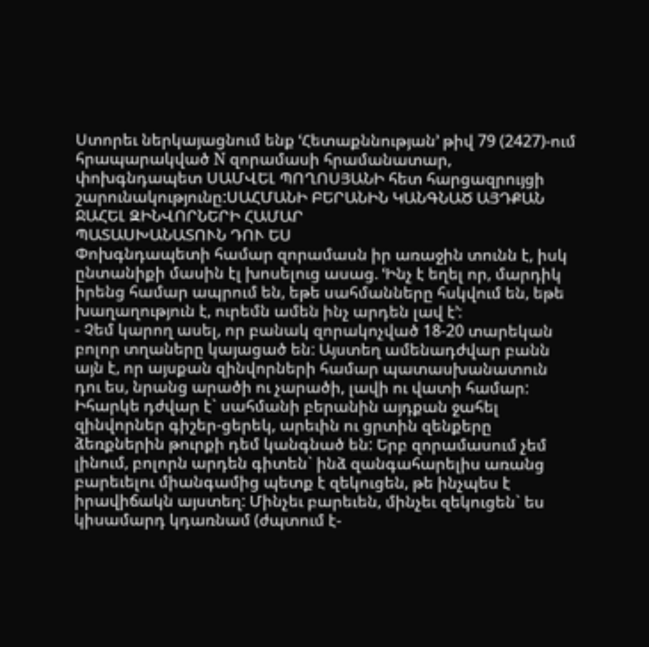Ստորեւ ներկայացնում ենք ՙՀետաքննության՚ թիվ 79 (2427)-ում հրապարակված N զորամասի հրամանատար, փոխգնդապետ ՍԱՄՎԵԼ ՊՈՂՈՍՅԱՆԻ հետ հարցազրույցի շարունակությունը:ՍԱՀՄԱՆԻ ԲԵՐԱՆԻՆ ԿԱՆԳՆԱԾ ԱՅԴՔԱՆ ՋԱՀԵԼ ԶԻՆՎՈՐՆԵՐԻ ՀԱՄԱՐ
ՊԱՏԱՍԽԱՆԱՏՈՒՆ ԴՈՒ ԵՍ
Փոխգնդապետի համար զորամասն իր առաջին տունն է, իսկ ընտանիքի մասին էլ խոսելուց ասաց. ՙԻնչ է եղել որ, մարդիկ իրենց համար ապրում են, եթե սահմանները հսկվում են, եթե խաղաղություն է, ուրեմն ամեն ինչ արդեն լավ է՚:
- Չեմ կարող ասել, որ բանակ զորակոչված 18-20 տարեկան բոլոր տղաները կայացած են: Այստեղ ամենադժվար բանն այն է, որ այսքան զինվորների համար պատասխանատուն դու ես, նրանց արածի ու չարածի, լավի ու վատի համար: Իհարկե դժվար է` սահմանի բերանին այդքան ջահել զինվորներ գիշեր-ցերեկ, արեւին ու ցրտին զենքերը ձեռքներին թուրքի դեմ կանգնած են: Երբ զորամասում չեմ լինում, բոլորն արդեն գիտեն` ինձ զանգահարելիս առանց բարեւելու միանգամից պետք է զեկուցեն, թե ինչպես է իրավիճակն այստեղ: Մինչեւ բարեւեն, մինչեւ զեկուցեն` ես կիսամարդ կդառնամ (ժպտում է-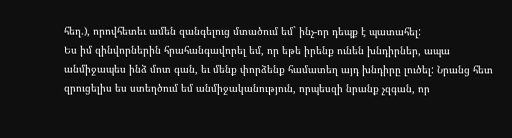հեղ.), որովհետեւ ամեն զանգելուց մտածում եմ` ինչ-որ դեպք է պատահել:
Ես իմ զինվորներին հրահանգավորել եմ, որ եթե իրենք ունեն խնդիրներ, ապա անմիջապես ինձ մոտ գան, եւ մենք փորձենք համատեղ այդ խնդիրը լուծել: Նրանց հետ զրուցելիս ես ստեղծում եմ անմիջականություն, որպեսզի նրանք չզգան, որ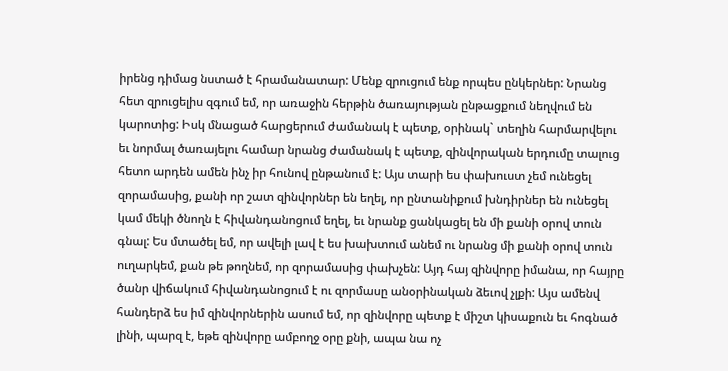իրենց դիմաց նստած է հրամանատար: Մենք զրուցում ենք որպես ընկերներ: Նրանց հետ զրուցելիս զգում եմ, որ առաջին հերթին ծառայության ընթացքում նեղվում են կարոտից: Իսկ մնացած հարցերում ժամանակ է պետք, օրինակ` տեղին հարմարվելու եւ նորմալ ծառայելու համար նրանց ժամանակ է պետք, զինվորական երդումը տալուց հետո արդեն ամեն ինչ իր հունով ընթանում է: Այս տարի ես փախուստ չեմ ունեցել զորամասից, քանի որ շատ զինվորներ են եղել, որ ընտանիքում խնդիրներ են ունեցել կամ մեկի ծնողն է հիվանդանոցում եղել, եւ նրանք ցանկացել են մի քանի օրով տուն գնալ: Ես մտածել եմ, որ ավելի լավ է ես խախտում անեմ ու նրանց մի քանի օրով տուն ուղարկեմ, քան թե թողնեմ, որ զորամասից փախչեն: Այդ հայ զինվորը իմանա, որ հայրը ծանր վիճակում հիվանդանոցում է ու զորմասը անօրինական ձեւով չլքի: Այս ամենվ հանդերձ ես իմ զինվորներին ասում եմ, որ զինվորը պետք է միշտ կիսաքուն եւ հոգնած լինի, պարզ է, եթե զինվորը ամբողջ օրը քնի, ապա նա ոչ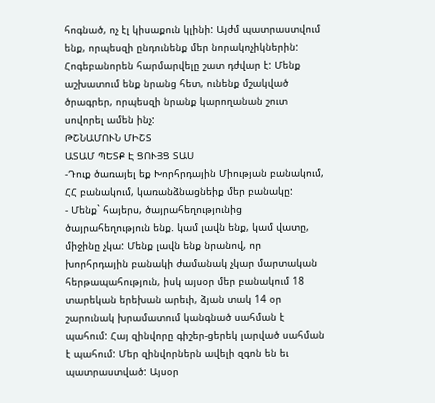հոգնած, ոչ էլ կիսաքուն կլինի: Այժմ պատրաստվում ենք, որպեսզի ընդունենք մեր նորակոչիկներին: Հոգեբանորեն հարմարվելը շատ դժվար է: Մենք աշխատում ենք նրանց հետ, ունենք մշակված ծրագրեր, որպեսզի նրանք կարողանան շուտ սովորել ամեն ինչ:
ԹՇՆԱՄՈՒՆ ՄԻՇՏ
ԱՏԱՄ ՊԵՏՔ Է ՑՈՒՅՑ ՏԱՍ
-Դուք ծառայել եք Խորհրդային Միության բանակում, ՀՀ բանակում, կառանձնացնեիք մեր բանակը:
- Մենք` հայերս, ծայրահեղությունից ծայրահեղություն ենք. կամ լավն ենք, կամ վատը, միջինը չկա: Մենք լավն ենք նրանով, որ խորհրդային բանակի ժամանակ չկար մարտական հերթապահություն, իսկ այսօր մեր բանակում 18 տարեկան երեխան արեւի, ձյան տակ 14 օր շարունակ խրամատում կանգնած սահման է պահում: Հայ զինվորը գիշեր-ցերեկ լարված սահման է պահում: Մեր զինվորներն ավելի զգոն են եւ պատրաստված: Այսօր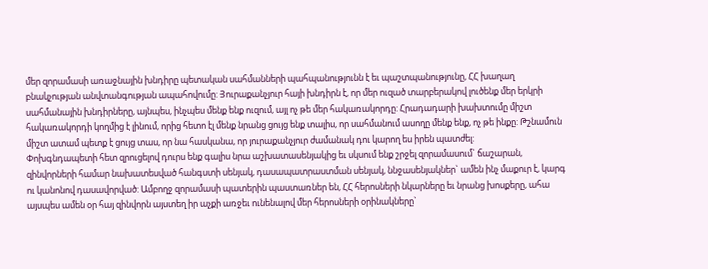մեր զորամասի առաջնային խնդիրը պետական սահմանների պահպանությունն է եւ պաշտպանությունը, ՀՀ խաղաղ բնակչության անվտանգության ապահովումը: Յուրաքանչյուր հայի խնդիրն է, որ մեր ուզած տարբերակով լուծենք մեր երկրի սահմանային խնդիրները, այնպես, ինչպես մենք ենք ուզում, այլ ոչ թե մեր հակառակորդը: Հրադադարի խախտումը միշտ հակառակորդի կողմից է լինում, որից հետո էլ մենք նրանց ցույց ենք տալիս, որ սահմանում ասողը մենք ենք, ոչ թե ինքը: Թշնամուն միշտ ատամ պետք է ցույց տաս, որ նա հասկանա, որ յուրաքանչյուր ժամանակ դու կարող ես իրեն պատժել:
Փոխգնդապետի հետ զրուցելով դուրս ենք գալիս նրա աշխատասենյակից եւ սկսում ենք շրջել զորամասում` ճաշարան, զինվորների համար նախատեսված հանգստի սենյակ, դասապատրաստման սենյակ, ննջասենյակներ` ամեն ինչ մաքուր է, կարգ ու կանոնով դասավորված: Ամբողջ զորամասի պատերին պաստառներ են, ՀՀ հերոսների նկարները եւ նրանց խոսքերը, ահա այսպես ամեն օր հայ զինվորն այստեղ իր աչքի առջեւ ունենալով մեր հերոսների օրինակները`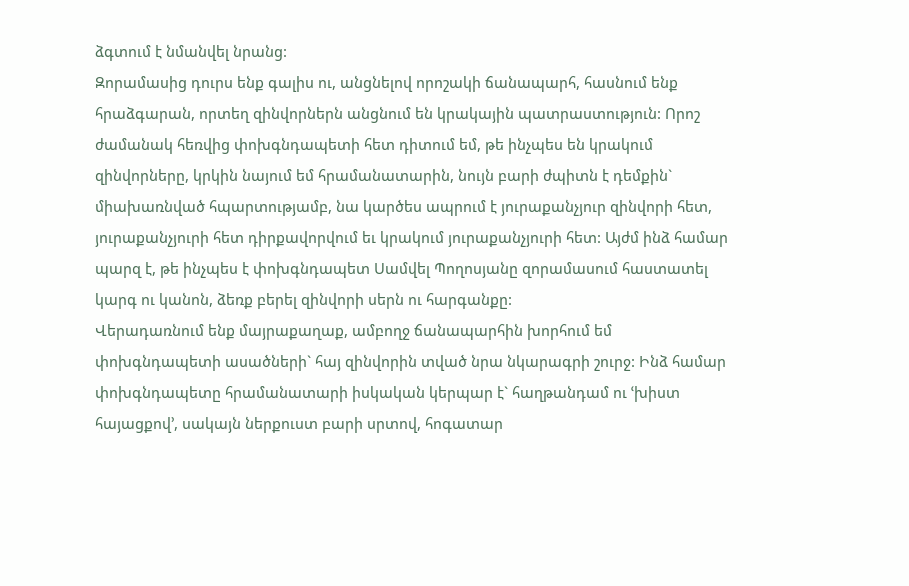ձգտում է նմանվել նրանց:
Զորամասից դուրս ենք գալիս ու, անցնելով որոշակի ճանապարհ, հասնում ենք հրաձգարան, որտեղ զինվորներն անցնում են կրակային պատրաստություն: Որոշ ժամանակ հեռվից փոխգնդապետի հետ դիտում եմ, թե ինչպես են կրակում զինվորները, կրկին նայում եմ հրամանատարին, նույն բարի ժպիտն է դեմքին` միախառնված հպարտությամբ, նա կարծես ապրում է յուրաքանչյուր զինվորի հետ, յուրաքանչյուրի հետ դիրքավորվում եւ կրակում յուրաքանչյուրի հետ: Այժմ ինձ համար պարզ է, թե ինչպես է փոխգնդապետ Սամվել Պողոսյանը զորամասում հաստատել կարգ ու կանոն, ձեռք բերել զինվորի սերն ու հարգանքը:
Վերադառնում ենք մայրաքաղաք, ամբողջ ճանապարհին խորհում եմ փոխգնդապետի ասածների` հայ զինվորին տված նրա նկարագրի շուրջ: Ինձ համար փոխգնդապետը հրամանատարի իսկական կերպար է` հաղթանդամ ու ՙխիստ հայացքով՚, սակայն ներքուստ բարի սրտով, հոգատար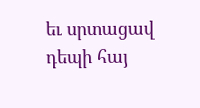եւ սրտացավ դեպի հայ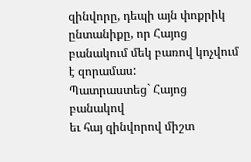զինվորը, դեպի այն փոքրիկ ընտանիքը, որ Հայոց բանակում մեկ բառով կոչվում է զորամաս:
Պատրաստեց` Հայոց բանակով
եւ հայ զինվորով միշտ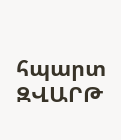հպարտ
ԶՎԱՐԹ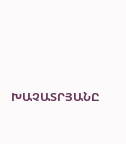ԽԱՉԱՏՐՅԱՆԸ